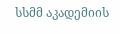სსმმ აკადემიის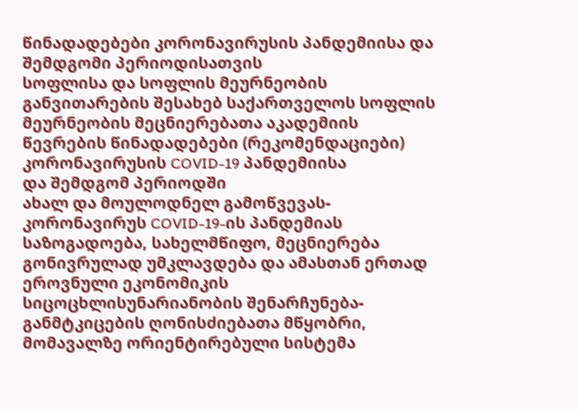წინადადებები კორონავირუსის პანდემიისა და შემდგომი პერიოდისათვის
სოფლისა და სოფლის მეურნეობის განვითარების შესახებ საქართველოს სოფლის მეურნეობის მეცნიერებათა აკადემიის წევრების წინადადებები (რეკომენდაციები) კორონავირუსის COVID-19 პანდემიისა
და შემდგომ პერიოდში
ახალ და მოულოდნელ გამოწვევას- კორონავირუს COVID-19-ის პანდემიას საზოგადოება, სახელმწიფო, მეცნიერება გონივრულად უმკლავდება და ამასთან ერთად ეროვნული ეკონომიკის სიცოცხლისუნარიანობის შენარჩუნება-განმტკიცების ღონისძიებათა მწყობრი, მომავალზე ორიენტირებული სისტემა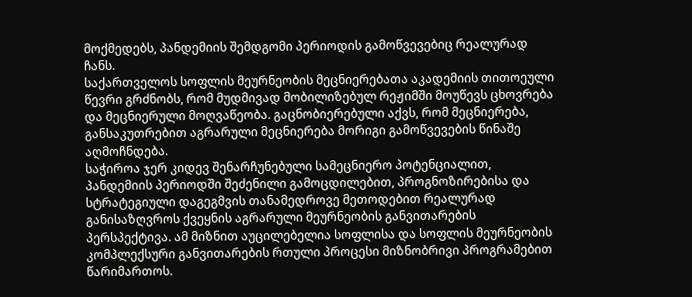მოქმედებს, პანდემიის შემდგომი პერიოდის გამოწვევებიც რეალურად ჩანს.
საქართველოს სოფლის მეურნეობის მეცნიერებათა აკადემიის თითოეული წევრი გრძნობს, რომ მუდმივად მობილიზებულ რეჟიმში მოუწევს ცხოვრება და მეცნიერული მოღვაწეობა. გაცნობიერებული აქვს, რომ მეცნიერება, განსაკუთრებით აგრარული მეცნიერება მორიგი გამოწვევების წინაშე აღმოჩნდება.
საჭიროა ჯერ კიდევ შენარჩუნებული სამეცნიერო პოტენციალით, პანდემიის პერიოდში შეძენილი გამოცდილებით, პროგნოზირებისა და სტრატეგიული დაგეგმვის თანამედროვე მეთოდებით რეალურად განისაზღვროს ქვეყნის აგრარული მეურნეობის განვითარების პერსპექტივა. ამ მიზნით აუცილებელია სოფლისა და სოფლის მეურნეობის კომპლექსური განვითარების რთული პროცესი მიზნობრივი პროგრამებით წარიმართოს.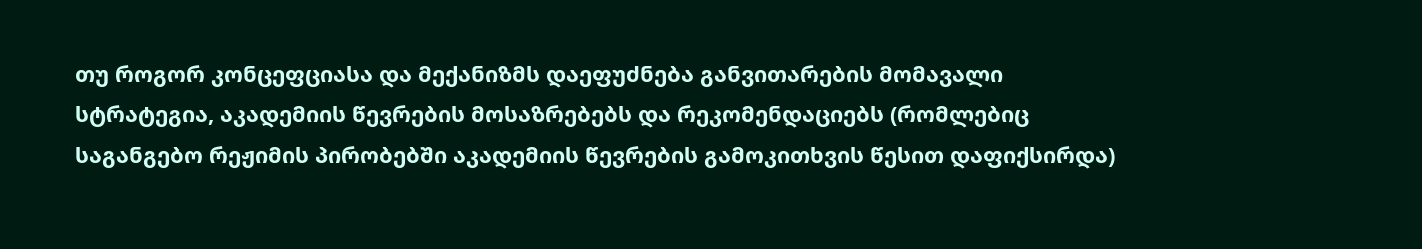თუ როგორ კონცეფციასა და მექანიზმს დაეფუძნება განვითარების მომავალი სტრატეგია, აკადემიის წევრების მოსაზრებებს და რეკომენდაციებს (რომლებიც საგანგებო რეჟიმის პირობებში აკადემიის წევრების გამოკითხვის წესით დაფიქსირდა)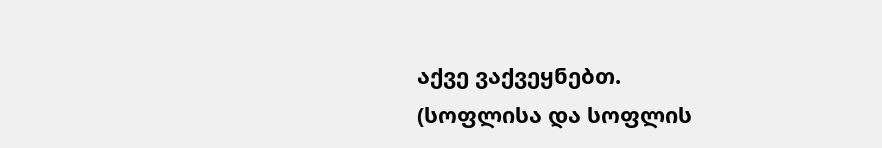აქვე ვაქვეყნებთ.
(სოფლისა და სოფლის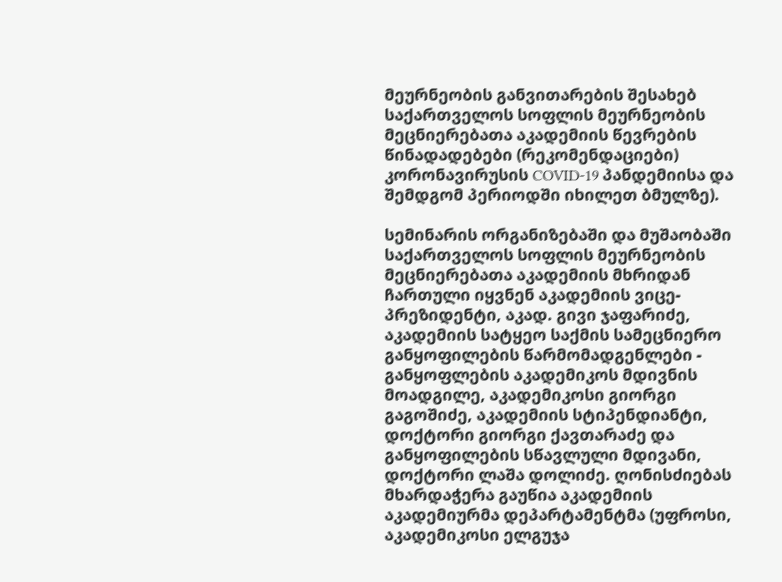მეურნეობის განვითარების შესახებ საქართველოს სოფლის მეურნეობის მეცნიერებათა აკადემიის წევრების წინადადებები (რეკომენდაციები) კორონავირუსის COVID-19 პანდემიისა და შემდგომ პერიოდში იხილეთ ბმულზე).

სემინარის ორგანიზებაში და მუშაობაში საქართველოს სოფლის მეურნეობის მეცნიერებათა აკადემიის მხრიდან ჩართული იყვნენ აკადემიის ვიცე-პრეზიდენტი, აკად. გივი ჯაფარიძე, აკადემიის სატყეო საქმის სამეცნიერო განყოფილების წარმომადგენლები - განყოფლების აკადემიკოს მდივნის მოადგილე, აკადემიკოსი გიორგი გაგოშიძე, აკადემიის სტიპენდიანტი, დოქტორი გიორგი ქავთარაძე და განყოფილების სწავლული მდივანი, დოქტორი ლაშა დოლიძე. ღონისძიებას მხარდაჭერა გაუწია აკადემიის აკადემიურმა დეპარტამენტმა (უფროსი, აკადემიკოსი ელგუჯა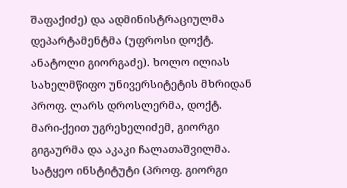შაფაქიძე) და ადმინისტრაციულმა დეპარტამენტმა (უფროსი დოქტ. ანატოლი გიორგაძე). ხოლო ილიას სახელმწიფო უნივერსიტეტის მხრიდან პროფ. ლარს დროსლერმა, დოქტ. მარი-ქეით უგრეხელიძემ, გიორგი გიგაურმა და აკაკი ჩალათაშვილმა.
სატყეო ინსტიტუტი (პროფ. გიორგი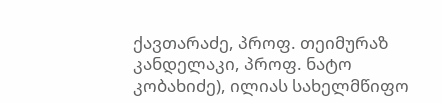ქავთარაძე, პროფ. თეიმურაზ კანდელაკი, პროფ. ნატო კობახიძე), ილიას სახელმწიფო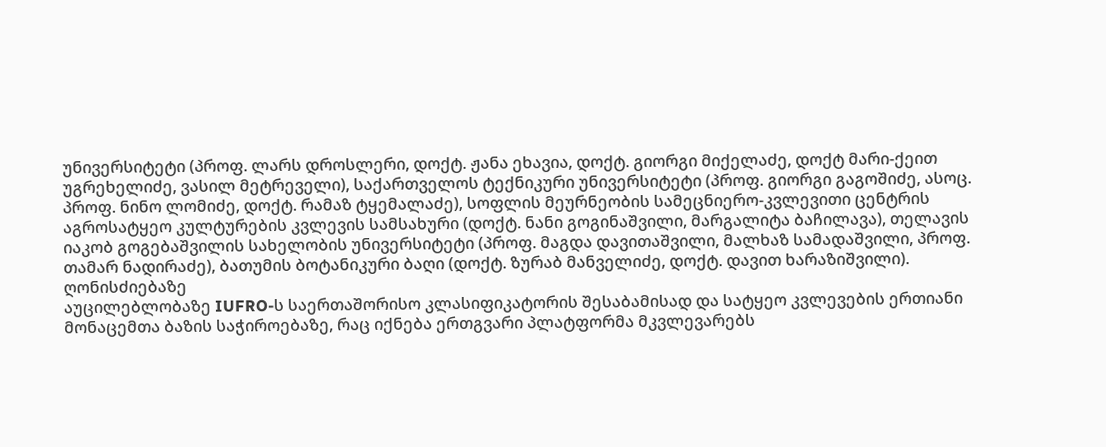უნივერსიტეტი (პროფ. ლარს დროსლერი, დოქტ. ჟანა ეხავია, დოქტ. გიორგი მიქელაძე, დოქტ მარი-ქეით უგრეხელიძე, ვასილ მეტრეველი), საქართველოს ტექნიკური უნივერსიტეტი (პროფ. გიორგი გაგოშიძე, ასოც. პროფ. ნინო ლომიძე, დოქტ. რამაზ ტყემალაძე), სოფლის მეურნეობის სამეცნიერო-კვლევითი ცენტრის აგროსატყეო კულტურების კვლევის სამსახური (დოქტ. ნანი გოგინაშვილი, მარგალიტა ბაჩილავა), თელავის იაკობ გოგებაშვილის სახელობის უნივერსიტეტი (პროფ. მაგდა დავითაშვილი, მალხაზ სამადაშვილი, პროფ. თამარ ნადირაძე), ბათუმის ბოტანიკური ბაღი (დოქტ. ზურაბ მანველიძე, დოქტ. დავით ხარაზიშვილი).
ღონისძიებაზე
აუცილებლობაზე IUFRO-ს საერთაშორისო კლასიფიკატორის შესაბამისად და სატყეო კვლევების ერთიანი მონაცემთა ბაზის საჭიროებაზე, რაც იქნება ერთგვარი პლატფორმა მკვლევარებს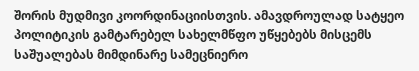შორის მუდმივი კოორდინაციისთვის. ამავდროულად სატყეო პოლიტიკის გამტარებელ სახელმწფო უწყებებს მისცემს საშუალებას მიმდინარე სამეცნიერო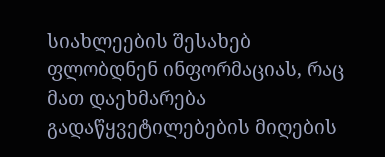სიახლეების შესახებ ფლობდნენ ინფორმაციას, რაც მათ დაეხმარება გადაწყვეტილებების მიღების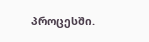პროცესში.